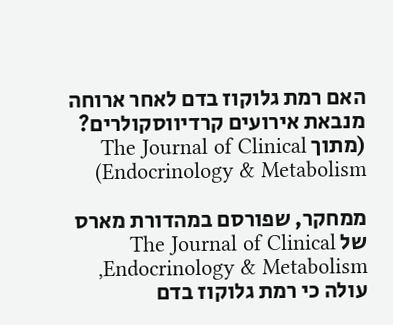האם רמת גלוקוז בדם לאחר ארוחה מנבאת אירועים קרדיווסקולרים? (מתוך The Journal of Clinical Endocrinology & Metabolism)

ממחקר, שפורסם במהדורת מארס של The Journal of Clinical Endocrinology & Metabolism, עולה כי רמת גלוקוז בדם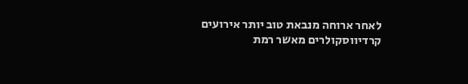לאחר ארוחה מנבאת טוב יותר אירועים קרדיווסקולרים מאשר רמת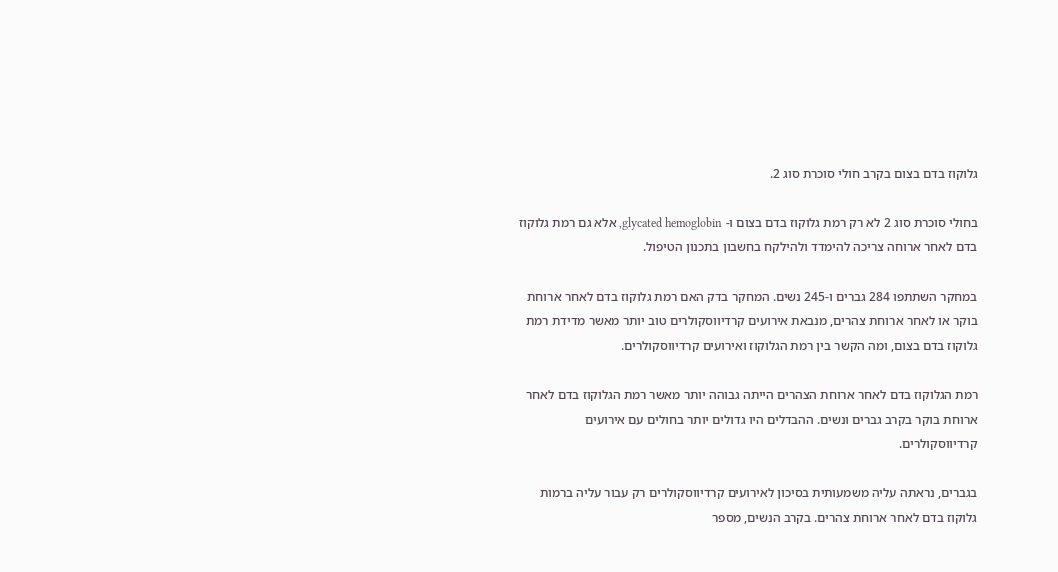גלוקוז בדם בצום בקרב חולי סוכרת סוג 2.

בחולי סוכרת סוג 2 לא רק רמת גלוקוז בדם בצום ו- glycated hemoglobin, אלא גם רמת גלוקוז בדם לאחר ארוחה צריכה להימדד ולהילקח בחשבון בתכנון הטיפול.

במחקר השתתפו 284 גברים ו-245 נשים. המחקר בדק האם רמת גלוקוז בדם לאחר ארוחת בוקר או לאחר ארוחת צהרים, מנבאת אירועים קרדיווסקולרים טוב יותר מאשר מדידת רמת גלוקוז בדם בצום, ומה הקשר בין רמת הגלוקוז ואירועים קרדיווסקולרים.

רמת הגלוקוז בדם לאחר ארוחת הצהרים הייתה גבוהה יותר מאשר רמת הגלוקוז בדם לאחר ארוחת בוקר בקרב גברים ונשים. ההבדלים היו גדולים יותר בחולים עם אירועים קרדיווסקולרים.

בגברים, נראתה עליה משמעותית בסיכון לאירועים קרדיווסקולרים רק עבור עליה ברמות גלוקוז בדם לאחר ארוחת צהרים. בקרב הנשים, מספר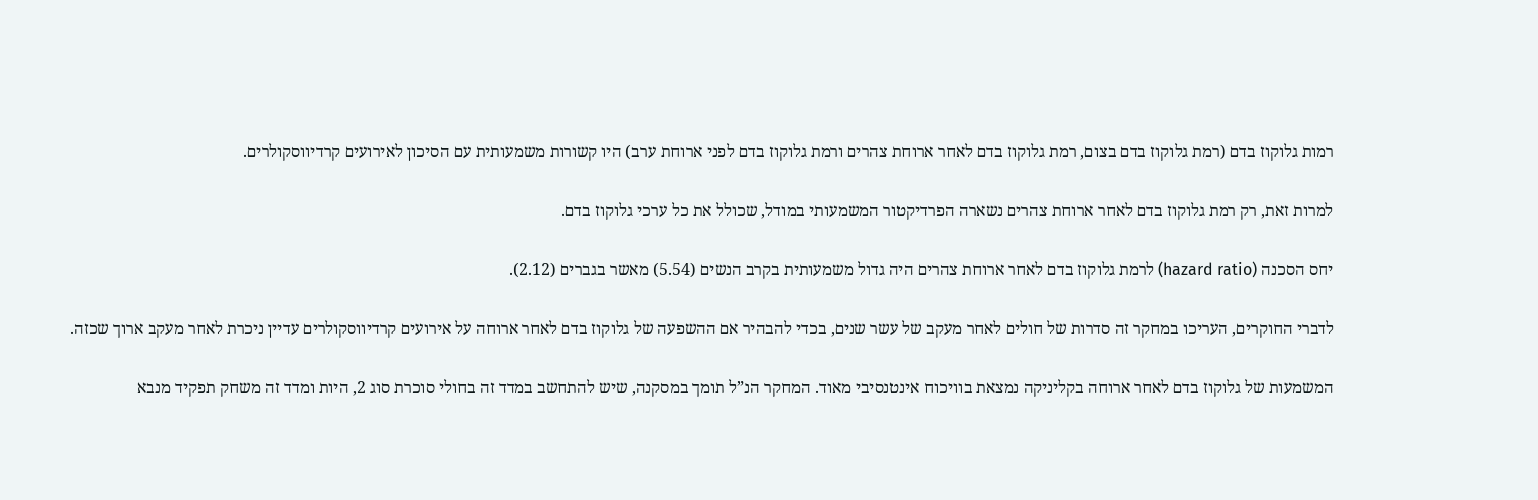רמות גלוקוז בדם (רמת גלוקוז בדם בצום, רמת גלוקוז בדם לאחר ארוחת צהרים ורמת גלוקוז בדם לפני ארוחת ערב) היו קשורות משמעותית עם הסיכון לאירועים קרדיווסקולרים.

למרות זאת, רק רמת גלוקוז בדם לאחר ארוחת צהרים נשארה הפרדיקטור המשמעותי במודל, שכולל את כל ערכי גלוקוז בדם.

יחס הסכנה (hazard ratio) לרמת גלוקוז בדם לאחר ארוחת צהרים היה גדול משמעותית בקרב הנשים (5.54) מאשר בגברים (2.12).

לדברי החוקרים, העריכו במחקר זה סדרות של חולים לאחר מעקב של עשר שנים, בכדי להבהיר אם ההשפעה של גלוקוז בדם לאחר ארוחה על אירועים קרדיווסקולרים עדיין ניכרת לאחר מעקב ארוך שכזה.

המשמעות של גלוקוז בדם לאחר ארוחה בקליניקה נמצאת בוויכוח אינטנסיבי מאוד. המחקר הנ”ל תומך במסקנה, שיש להתחשב במדד זה בחולי סוכרת סוג 2, היות ומדד זה משחק תפקיד מנבא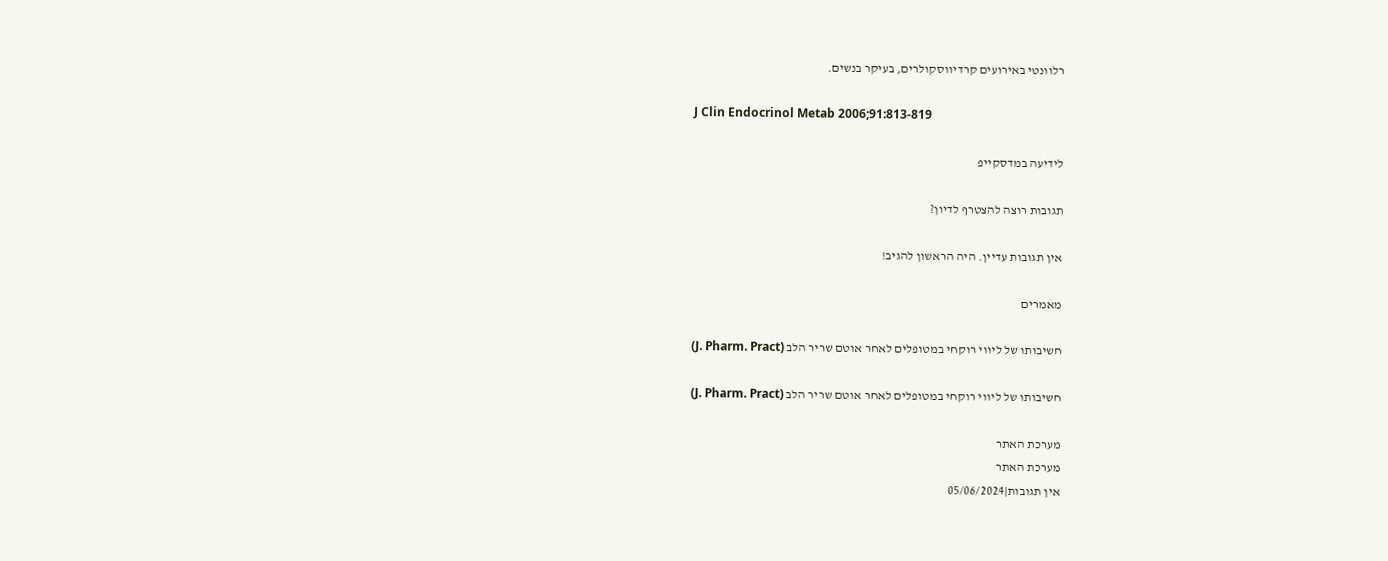רלוונטי באירועים קרדיווסקולרים, בעיקר בנשים.

J Clin Endocrinol Metab 2006;91:813-819

לידיעה במדסקייפ

תגובות רוצה להצטרף לדיון?

אין תגובות עדיין. היה הראשון להגיב!

מאמרים

חשיבותו של ליווי רוקחי במטופלים לאחר אוטם שריר הלב (J. Pharm. Pract)

חשיבותו של ליווי רוקחי במטופלים לאחר אוטם שריר הלב (J. Pharm. Pract)

מערכת האתר
מערכת האתר
אין תגובות|05/06/2024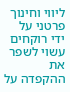ליווי וחינוך פרטני על ידי רוקחים עשוי לשפר את ההקפדה על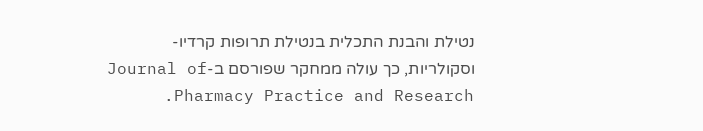נטילת והבנת התכלית בנטילת תרופות קרדיו-וסקולריות, כך עולה ממחקר שפורסם ב-Journal of Pharmacy Practice and Research.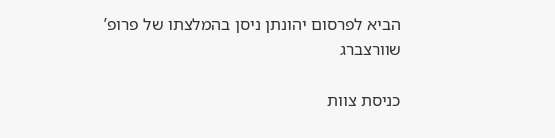הביא לפרסום יהונתן ניסן בהמלצתו של פרופ’ שוורצברג

כניסת צוות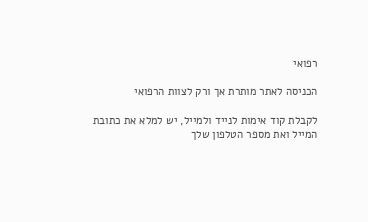רפואי

הכניסה לאתר מותרת אך ורק לצוות הרפואי

לקבלת קוד אימות לנייד ולמייל, יש למלא את כתובת המייל ואת מספר הטלפון שלך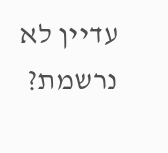עדיין לא נרשמת?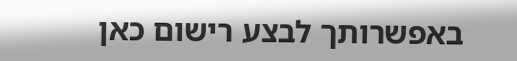באפשרותך לבצע רישום כאן